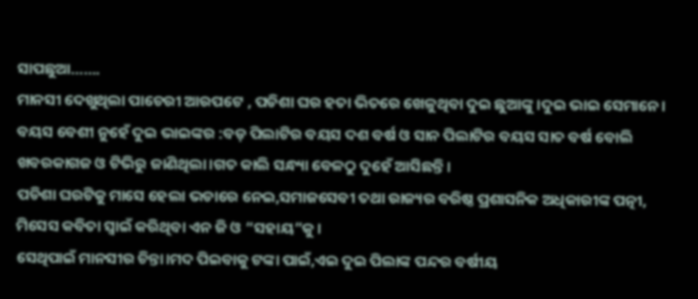ସାପଛୁଆ…….
ମାନସୀ ଦେଖୁଥିଲା ପାଚେରୀ ଆରପଟେ , ପଡିଶା ଘର ହତା ଭିତରେ ଖେଳୁଥିବା ଦୁଇ ଛୁଆଙ୍କୁ।ଦୁଇ ଭାଇ ସେମାନେ।
ବୟସ ବେଶୀ ନୁହେଁ ଦୁଇ ଭାଇଙ୍କର :ବଡ଼ ପିଲାଟିର ବୟସ ଦଶ ବର୍ଷ ଓ ସାନ ପିଲାଟିର ବୟସ ସାତ ବର୍ଷ ବୋଲି ଖବରକାଗଜ ଓ ଟିଭିରୁ ଜାଣିଥିଲା।ଗତ କାଲି ସନ୍ଧ୍ୟା ବେଳଠୁ ଦୁହେଁ ଆସିଛନ୍ତି।
ପଡିଶା ଘରଟିକୁ ମାସେ ହେଲା ଭଡାରେ ନେଇ,ସମାଜସେବୀ ତଥା ରାଜ୍ୟର ବରିଷ୍ଠ ପ୍ରଶାସନିକ ଅଧିକାରୀଙ୍କ ପତ୍ନୀ, ମିସେସ କବିତା ସ୍ବାଇଁ କରିଥିବା ଏନ ଜି ଓ “ସହାୟ”କୁ।
ସେଥିପାଇଁ ମାନସୀର ଚିନ୍ତା।ମଦ ପିଇବାକୁ ଟଙ୍କା ପାଇଁ,ଏଇ ଦୁଇ ପିଲାଙ୍କ ପନ୍ଦର ବର୍ଷୀୟ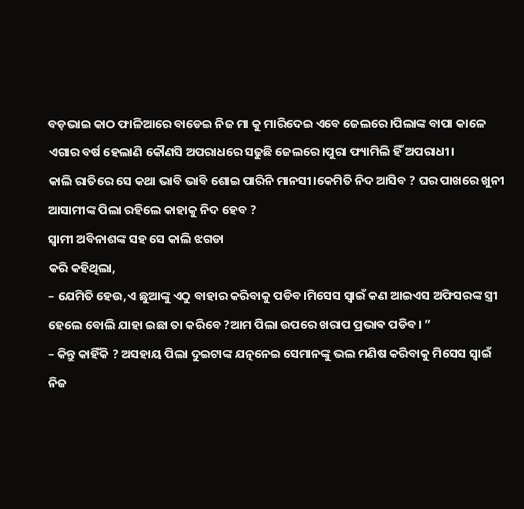ବଡ଼ଭାଇ କାଠ ଫାଳିଆରେ ବାଡେଇ ନିଜ ମା କୁ ମାରିଦେଇ ଏବେ ଜେଲରେ।ପିଲାଙ୍କ ବାପା କାଳେ ଏଗାର ବର୍ଷ ହେଲାଣି କୌଣସି ଅପରାଧରେ ସଢୁଛି ଜେଲରେ।ପୁରା ଫ୍ୟାମିଲି ହିଁ ଅପରାଧୀ।
କାଲି ରାତିରେ ସେ କଥା ଭାବି ଭାବି ଶୋଇ ପାରିନି ମାନସୀ।କେମିତି ନିଦ ଆସିବ ? ଘର ପାଖରେ ଖୁନୀ ଆସାମୀଙ୍କ ପିଲା ରହିଲେ କାହାକୁ ନିଦ ହେବ ?
ସ୍ବାମୀ ଅବିନାଶଙ୍କ ସହ ସେ କାଲି ଝଗଡା
କରି କହିଥିଲା,
– ଯେମିତି ହେଉ,ଏ ଛୁଆଙ୍କୁ ଏଠୁ ବାହାର କରିବାକୁ ପଡିବ।ମିସେସ ସ୍ବାଇଁ କଣ ଆଇଏସ ଅଫିସରଙ୍କ ସ୍ତ୍ରୀ ହେଲେ ବୋଲି ଯାହା ଇଛା ତା କରିବେ ?ଆମ ପିଲା ଉପରେ ଖରାପ ପ୍ରଭାଵ ପଡିବ। ”
– କିନ୍ତୁ କାହିଁକି ? ଅସହାୟ ପିଲା ଦୁଇଟାଙ୍କ ଯତ୍ନନେଇ ସେମାନଙ୍କୁ ଭଲ ମଣିଷ କରିବାକୁ ମିସେସ ସ୍ବାଇଁ ନିଜ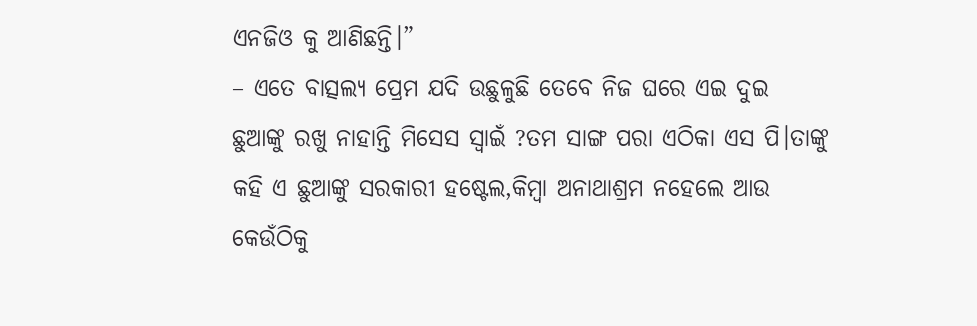ଏନଜିଓ କୁ ଆଣିଛନ୍ତି।”
– ଏତେ ବାତ୍ସଲ୍ୟ ପ୍ରେମ ଯଦି ଉଛୁଳୁଛି ତେବେ ନିଜ ଘରେ ଏଇ ଦୁଇ ଛୁଆଙ୍କୁ ରଖୁ ନାହାନ୍ତି ମିସେସ ସ୍ବାଇଁ ?ତମ ସାଙ୍ଗ ପରା ଏଠିକା ଏସ ପି।ତାଙ୍କୁ କହି ଏ ଛୁଆଙ୍କୁ ସରକାରୀ ହଷ୍ଟେଲ,କିମ୍ବା ଅନାଥାଶ୍ରମ ନହେଲେ ଆଉ କେଉଁଠିକୁ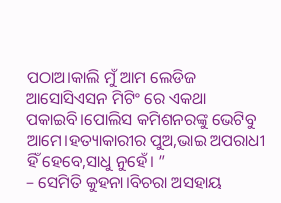ପଠାଅ।କାଲି ମୁଁ ଆମ ଲେଡିଜ ଆସୋସିଏସନ ମିଟିଂ ରେ ଏକଥା ପକାଇବି।ପୋଲିସ କମିଶନରଙ୍କୁ ଭେଟିବୁ ଆମେ।ହତ୍ୟାକାରୀର ପୁଅ,ଭାଇ ଅପରାଧୀ ହିଁ ହେବେ,ସାଧୁ ନୁହେଁ। ”
– ସେମିତି କୁହନା।ବିଚରା ଅସହାୟ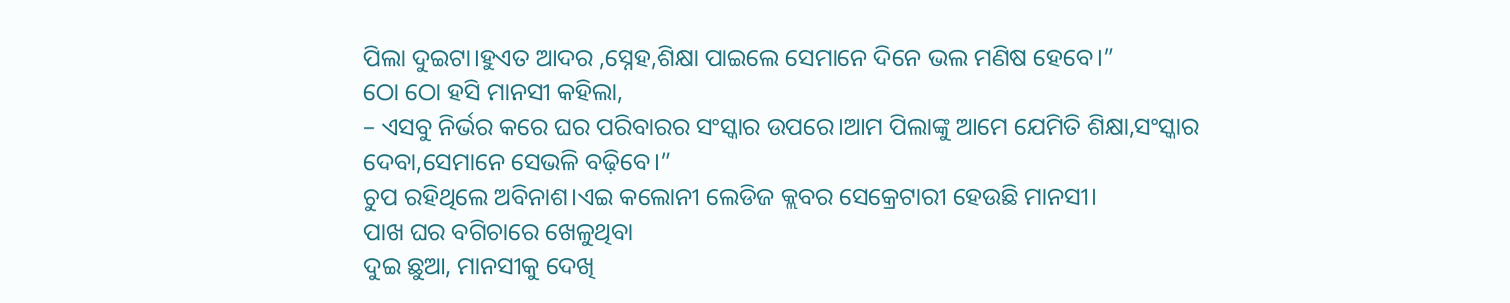ପିଲା ଦୁଇଟା।ହୁଏତ ଆଦର ,ସ୍ନେହ,ଶିକ୍ଷା ପାଇଲେ ସେମାନେ ଦିନେ ଭଲ ମଣିଷ ହେବେ।”
ଠୋ ଠୋ ହସି ମାନସୀ କହିଲା,
– ଏସବୁ ନିର୍ଭର କରେ ଘର ପରିବାରର ସଂସ୍କାର ଉପରେ।ଆମ ପିଲାଙ୍କୁ ଆମେ ଯେମିତି ଶିକ୍ଷା,ସଂସ୍କାର ଦେବା,ସେମାନେ ସେଭଳି ବଢ଼ିବେ।”
ଚୁପ ରହିଥିଲେ ଅବିନାଶ।ଏଇ କଲୋନୀ ଲେଡିଜ କ୍ଲବର ସେକ୍ରେଟାରୀ ହେଉଛି ମାନସୀ।
ପାଖ ଘର ବଗିଚାରେ ଖେଳୁଥିବା
ଦୁଇ ଛୁଆ, ମାନସୀକୁ ଦେଖି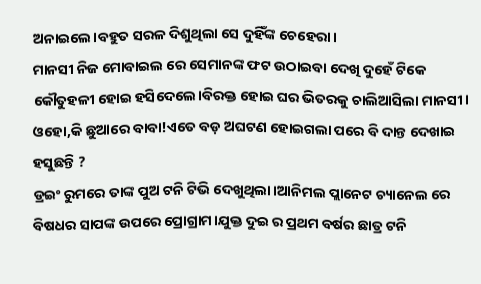ଅନାଇଲେ।ବହୁତ ସରଳ ଦିଶୁଥିଲା ସେ ଦୁହିଁଙ୍କ ଚେହେରା।
ମାନସୀ ନିଜ ମୋବାଇଲ ରେ ସେମାନଙ୍କ ଫଟ ଉଠାଇବା ଦେଖି ଦୁହେଁ ଟିକେ କୌତୁହଳୀ ହୋଇ ହସିଦେଲେ।ବିରକ୍ତ ହୋଇ ଘର ଭିତରକୁ ଚାଲିଆସିଲା ମାନସୀ।
ଓହୋ,କି ଛୁଆରେ ବାବା!ଏତେ ବଡ଼ ଅଘଟଣ ହୋଇଗଲା ପରେ ବି ଦାନ୍ତ ଦେଖାଇ ହସୁଛନ୍ତି ?
ଡ୍ରଇଂ ରୁମରେ ତାଙ୍କ ପୁଅ ଟନି ଟିଭି ଦେଖୁଥିଲା।ଆନିମଲ ପ୍ଲାନେଟ ଚ୍ୟାନେଲ ରେ ବିଷଧର ସାପଙ୍କ ଉପରେ ପ୍ରୋଗ୍ରାମ।ଯୁକ୍ତ ଦୁଇ ର ପ୍ରଥମ ବର୍ଷର ଛାତ୍ର ଟନି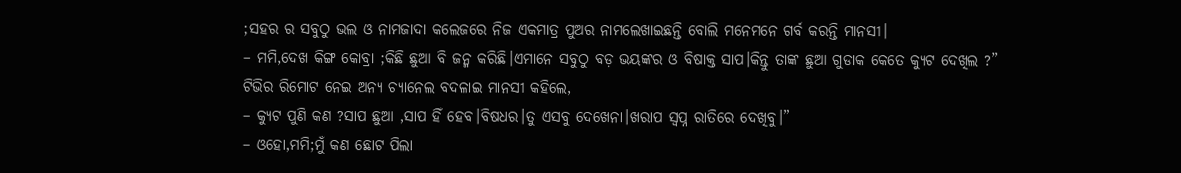;ସହର ର ସବୁଠୁ ଭଲ ଓ ନାମଜାଦା କଲେଜରେ ନିଜ ଏକମାତ୍ର ପୁଅର ନାମଲେଖାଇଛନ୍ତି ବୋଲି ମନେମନେ ଗର୍ବ କରନ୍ତି ମାନସୀ।
– ମମି,ଦେଖ କିଙ୍ଗ କୋବ୍ରା ;କିଛି ଛୁଆ ବି ଜନ୍ମ କରିଛି।ଏମାନେ ସବୁଠୁ ବଡ଼ ଭୟଙ୍କର ଓ ବିଷାକ୍ତ ସାପ।କିନ୍ତୁ ତାଙ୍କ ଛୁଆ ଗୁଡାକ କେତେ କ୍ୟୁଟ ଦେଖିଲ ?”
ଟିଭିର ରିମୋଟ ନେଇ ଅନ୍ୟ ଚ୍ୟାନେଲ ବଦଳାଇ ମାନସୀ କହିଲେ,
– କ୍ୟୁଟ ପୁଣି କଣ ?ସାପ ଛୁଆ ,ସାପ ହିଁ ହେବ।ବିଷଧର।ତୁ ଏସବୁ ଦେଖେନା।ଖରାପ ସ୍ୱପ୍ନ ରାତିରେ ଦେଖିବୁ।”
– ଓହୋ,ମମି;ମୁଁ କଣ ଛୋଟ ପିଲା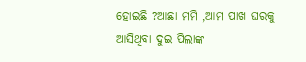ହୋଇଛି ?ଆଛା ମମି ,ଆମ ପାଖ ଘରକୁ ଆସିଥିବା ଦୁଇ ପିଲାଙ୍କ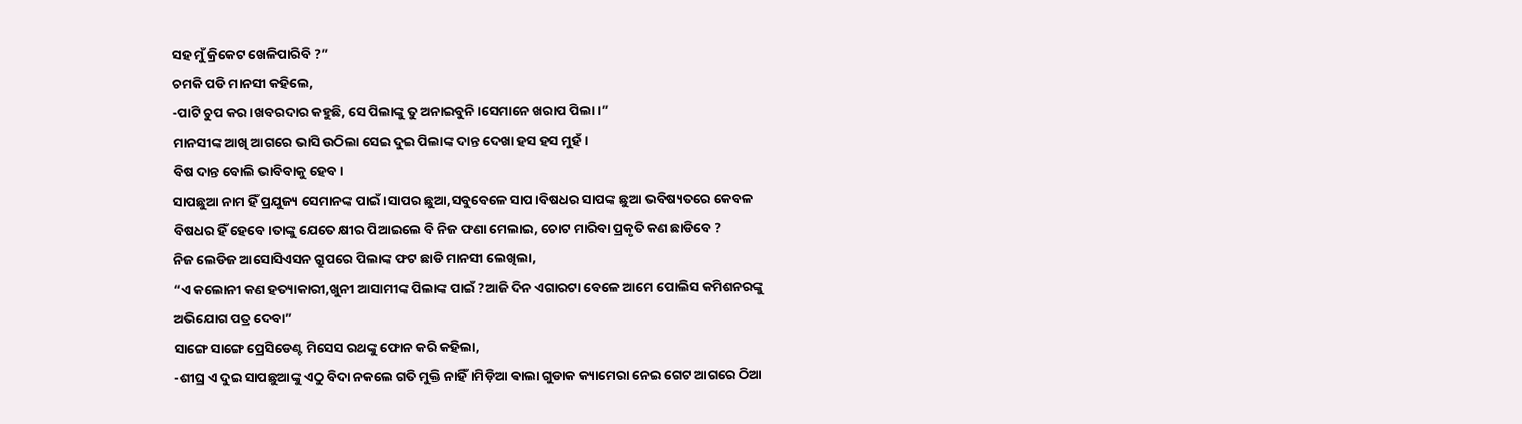ସହ ମୁଁ କ୍ରିକେଟ ଖେଳିପାରିବି ?”
ଚମକି ପଡି ମାନସୀ କହିଲେ,
-ପାଟି ଚୁପ କର।ଖବରଦାର କହୁଛି, ସେ ପିଲାଙ୍କୁ ତୁ ଅନାଇବୁନି।ସେମାନେ ଖରାପ ପିଲା।”
ମାନସୀଙ୍କ ଆଖି ଆଗରେ ଭାସି ଉଠିଲା ସେଇ ଦୁଇ ପିଲାଙ୍କ ଦାନ୍ତ ଦେଖା ହସ ହସ ମୁହଁ।
ବିଷ ଦାନ୍ତ ବୋଲି ଭାବିବାକୁ ହେବ।
ସାପଛୁଆ ନାମ ହିଁ ପ୍ରଯୁଜ୍ୟ ସେମାନଙ୍କ ପାଇଁ।ସାପର ଛୁଆ,ସବୁବେଳେ ସାପ।ବିଷଧର ସାପଙ୍କ ଛୁଆ ଭବିଷ୍ୟତରେ କେବଳ ବିଷଧର ହିଁ ହେବେ।ତାଙ୍କୁ ଯେତେ କ୍ଷୀର ପିଆଇଲେ ବି ନିଜ ଫଣା ମେଲାଇ, ଚୋଟ ମାରିବା ପ୍ରକୃତି କଣ ଛାଡିବେ ?
ନିଜ ଲେଡିଜ ଆସୋସିଏସନ ଗ୍ରୁପରେ ପିଲାଙ୍କ ଫଟ ଛାଡି ମାନସୀ ଲେଖିଲା,
“ଏ କଲୋନୀ କଣ ହତ୍ୟାକାରୀ,ଖୁନୀ ଆସାମୀଙ୍କ ପିଲାଙ୍କ ପାଇଁ ?ଆଜି ଦିନ ଏଗାରଟା ବେଳେ ଆମେ ପୋଲିସ କମିଶନରଙ୍କୁ ଅଭିଯୋଗ ପତ୍ର ଦେବା”
ସାଙ୍ଗେ ସାଙ୍ଗେ ପ୍ରେସିଡେଣ୍ଟ ମିସେସ ରଥଙ୍କୁ ଫୋନ କରି କହିଲା,
-ଶୀଘ୍ର ଏ ଦୁଇ ସାପଛୁଆଙ୍କୁ ଏଠୁ ବିଦା ନକଲେ ଗତି ମୁକ୍ତି ନାହିଁ।ମିଡ଼ିଆ ଵାଲା ଗୁଡାକ କ୍ୟାମେରା ନେଇ ଗେଟ ଆଗରେ ଠିଆ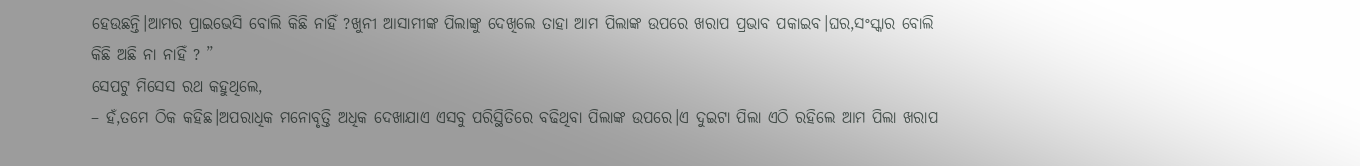ହେଉଛନ୍ତି।ଆମର ପ୍ରାଇଭେସି ବୋଲି କିଛି ନାହିଁ ?ଖୁନୀ ଆସାମୀଙ୍କ ପିଲାଙ୍କୁ ଦେଖିଲେ ତାହା ଆମ ପିଲାଙ୍କ ଉପରେ ଖରାପ ପ୍ରଭାବ ପକାଇବ।ଘର,ସଂସ୍କାର ବୋଲି କିଛି ଅଛି ନା ନାହିଁ ? ”
ସେପଟୁ ମିସେସ ରଥ କହୁଥିଲେ,
– ହଁ,ତମେ ଠିକ କହିଛ।ଅପରାଧିକ ମନୋବୃତ୍ତି ଅଧିକ ଦେଖାଯାଏ ଏସବୁ ପରିସ୍ଥିତିରେ ବଢିଥିବା ପିଲାଙ୍କ ଉପରେ।ଏ ଦୁଇଟା ପିଲା ଏଠି ରହିଲେ ଆମ ପିଲା ଖରାପ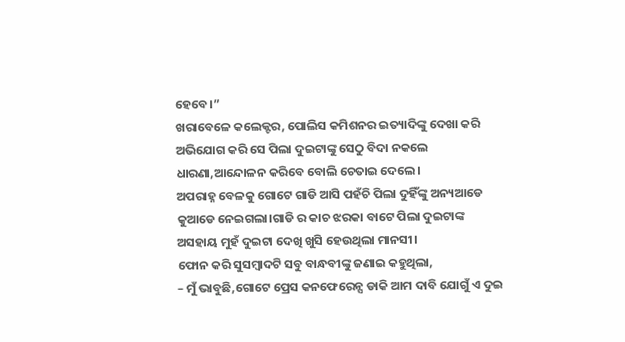ହେବେ।”
ଖରାବେଳେ କଲେକ୍ଟର, ପୋଲିସ କମିଶନର ଇତ୍ୟାଦିଙ୍କୁ ଦେଖା କରି ଅଭିଯୋଗ କରି ସେ ପିଲା ଦୁଇଟାଙ୍କୁ ସେଠୁ ବିଦା ନକଲେ ଧାରଣା,ଆନ୍ଦୋଳନ କରିବେ ବୋଲି ଚେତାଇ ଦେଲେ।
ଅପରାହ୍ନ ବେଳକୁ ଗୋଟେ ଗାଡି ଆସି ପହଁଚି ପିଲା ଦୁହିଁଙ୍କୁ ଅନ୍ୟଆଡେ କୁଆଡେ ନେଇଗଲା।ଗାଡି ର କାଚ ଝରକା ବାଟେ ପିଲା ଦୁଇଟାଙ୍କ ଅସହାୟ ମୁହଁ ଦୁଇଟା ଦେଖି ଖୁସି ହେଉଥିଲା ମାନସୀ।
ଫୋନ କରି ସୁସମ୍ବାଦଟି ସବୁ ବାନ୍ଧବୀଙ୍କୁ ଜଣାଇ କହୁଥିଲା,
– ମୁଁ ଭାବୁଛି,ଗୋଟେ ପ୍ରେସ କନଫେରେନ୍ସ ଡାକି ଆମ ଦାବି ଯୋଗୁଁ ଏ ଦୁଇ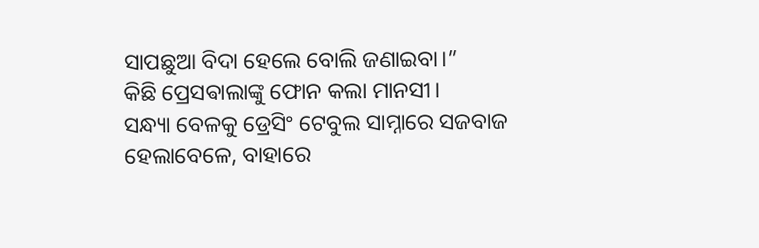ସାପଛୁଆ ବିଦା ହେଲେ ବୋଲି ଜଣାଇବା।”
କିଛି ପ୍ରେସଵାଲାଙ୍କୁ ଫୋନ କଲା ମାନସୀ।
ସନ୍ଧ୍ୟା ବେଳକୁ ଡ୍ରେସିଂ ଟେବୁଲ ସାମ୍ନାରେ ସଜବାଜ ହେଲାବେଳେ, ବାହାରେ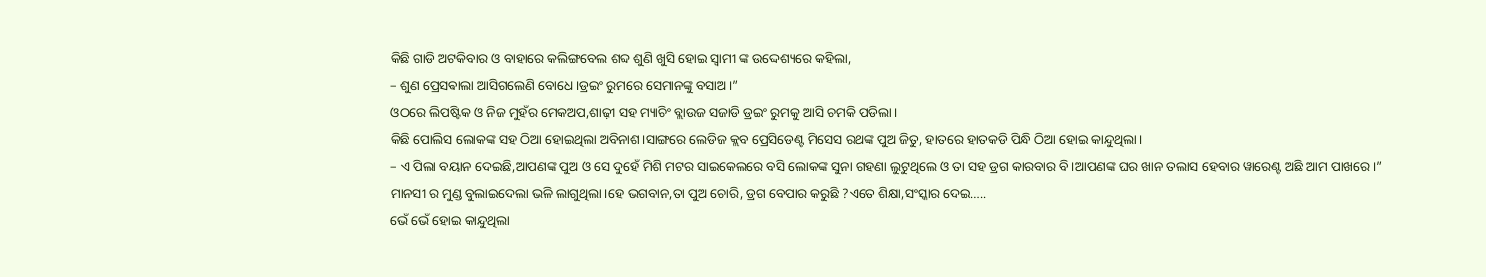କିଛି ଗାଡି ଅଟକିବାର ଓ ବାହାରେ କଲିଙ୍ଗବେଲ ଶବ୍ଦ ଶୁଣି ଖୁସି ହୋଇ ସ୍ୱାମୀ ଙ୍କ ଉଦ୍ଦେଶ୍ୟରେ କହିଲା,
– ଶୁଣ ପ୍ରେସଵାଲା ଆସିଗଲେଣି ବୋଧେ।ଡ୍ରଇଂ ରୁମରେ ସେମାନଙ୍କୁ ବସାଅ।”
ଓଠରେ ଲିପଷ୍ଟିକ ଓ ନିଜ ମୁହଁର ମେକଅପ,ଶାଢ଼ୀ ସହ ମ୍ୟାଚିଂ ବ୍ଲାଉଜ ସଜାଡି ଡ୍ରଇଂ ରୁମକୁ ଆସି ଚମକି ପଡିଲା।
କିଛି ପୋଲିସ ଲୋକଙ୍କ ସହ ଠିଆ ହୋଇଥିଲା ଅବିନାଶ।ସାଙ୍ଗରେ ଲେଡିଜ କ୍ଲବ ପ୍ରେସିଡେଣ୍ଟ ମିସେସ ରଥଙ୍କ ପୁଅ ଜିତୁ, ହାତରେ ହାତକଡି ପିନ୍ଧି ଠିଆ ହୋଇ କାନ୍ଦୁଥିଲା।
– ଏ ପିଲା ବୟାନ ଦେଇଛି,ଆପଣଙ୍କ ପୁଅ ଓ ସେ ଦୁହେଁ ମିଶି ମଟର ସାଇକେଲରେ ବସି ଲୋକଙ୍କ ସୁନା ଗହଣା ଲୁଟୁଥିଲେ ଓ ତା ସହ ଡ୍ରଗ କାରବାର ବି।ଆପଣଙ୍କ ଘର ଖାନ ତଲାସ ହେବାର ୱାରେଣ୍ଟ ଅଛି ଆମ ପାଖରେ।”
ମାନସୀ ର ମୁଣ୍ଡ ବୁଲାଇଦେଲା ଭଳି ଲାଗୁଥିଲା।ହେ ଭଗବାନ,ତା ପୁଅ ଚୋରି, ଡ୍ରଗ ବେପାର କରୁଛି ?ଏତେ ଶିକ୍ଷା,ସଂସ୍କାର ଦେଇ…..
ଭେଁ ଭେଁ ହୋଇ କାନ୍ଦୁଥିଲା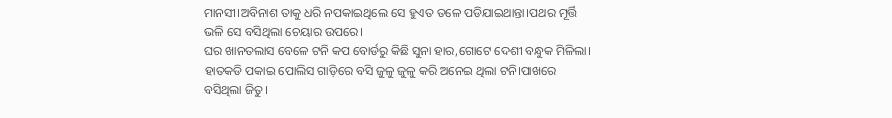ମାନସୀ।ଅବିନାଶ ତାକୁ ଧରି ନପକାଇଥିଲେ ସେ ହୁଏତ ତଳେ ପଡିଯାଇଥାନ୍ତା।ପଥର ମୂର୍ତ୍ତି ଭଳି ସେ ବସିଥିଲା ଚେୟାର ଉପରେ।
ଘର ଖାନତଲାସ ବେଳେ ଟନି କପ ବୋର୍ଡରୁ କିଛି ସୁନା ହାର,ଗୋଟେ ଦେଶୀ ବନ୍ଧୁକ ମିଳିଲା।
ହାତକଡି ପକାଇ ପୋଲିସ ଗାଡ଼ିରେ ବସି ଜୁଳୁ ଜୁଳୁ କରି ଅନେଇ ଥିଲା ଟନି।ପାଖରେ ବସିଥିଲା ଜିତୁ।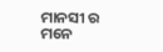ମାନସୀ ର ମନେ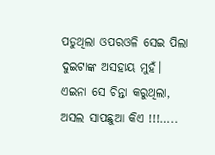ପଡୁଥିଲା ଓପରଓଳି ସେଇ ପିଲା ଦୁଇଟାଙ୍କ ଅସହାୟ ମୁହଁ।
ଏଇନା ସେ ଚିନ୍ତା କରୁଥିଲା, ଅସଲ ସାପଛୁଆ କିଏ !!!…..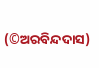(©ଅରବିନ୍ଦଦାସ)